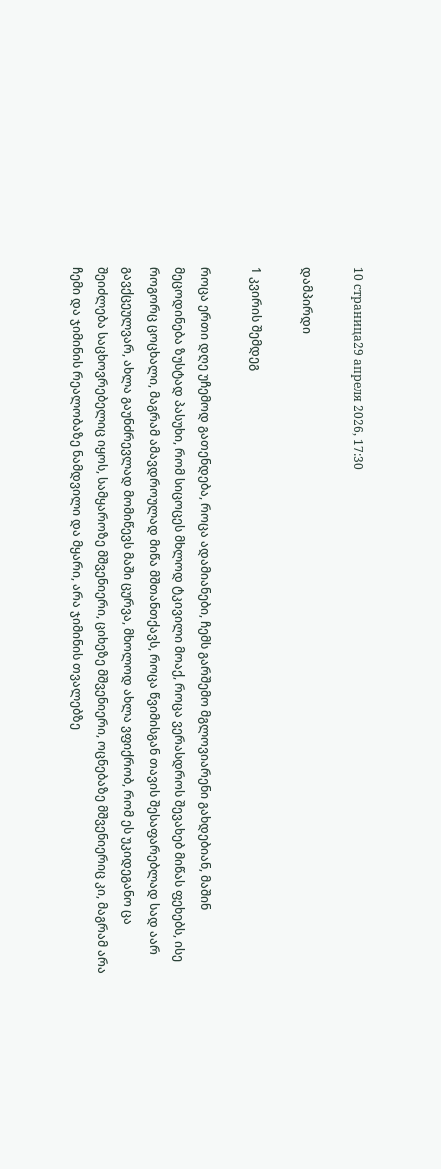10 страница29 апреля 2026, 17:30

დამპირდი

1 კვირის შემდეგ

როცა ერთი დღე უჩემოდ გათენდება, როცა ადამიანები, ჩემს გარშემო მგლოვიარენი გახდებიან, მაშინ მეცოდინება ზუსტად პასუხი, რომ სიცოცეს მხლოდ ტკივილი მოაქ, როცა ვერასდროს შევახებ მიწას ფეხებს, ისე როგორც ცოცხალი, მაგრამ ამავდროულად მიწა მშთანთქავს, როცა წვიმისგან თავის შესაფარებლად სად აარ გავქცეულვარ, ახლა გაუნძრევლად მომიწევს მაში ცურვა, მხოლოდ ახლა ვფიქრობ, რომ ეს უკიდეგანო ცა შეიძლება საცხოვრებელიც იყოს, სამყაროზე მშვენიერი, ციხეზე მშვენიერი, ოცნებაზე მშვენიერიც კი, მაგრამ არა ჩემი და ჯიმინის რეალობაზე ნამდვილი და მყარი, არა ჯიმინის თვალებზე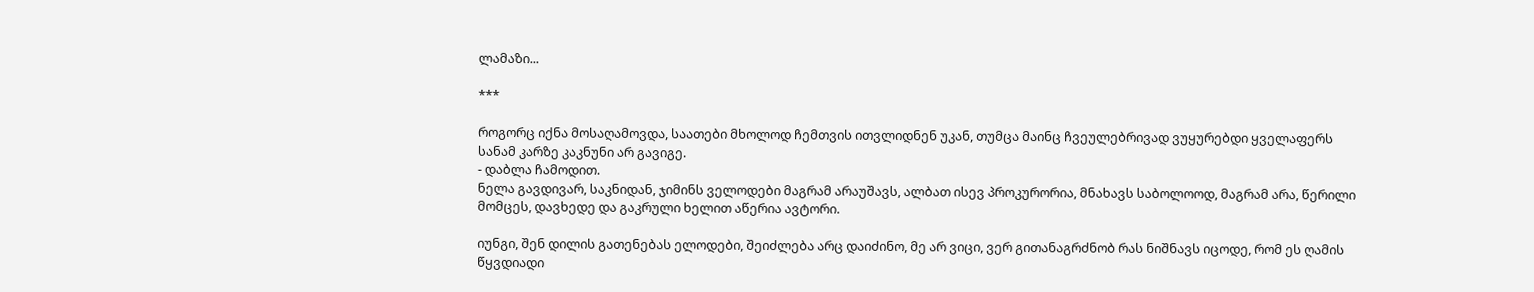ლამაზი...

***

როგორც იქნა მოსაღამოვდა, საათები მხოლოდ ჩემთვის ითვლიდნენ უკან, თუმცა მაინც ჩვეულებრივად ვუყურებდი ყველაფერს სანამ კარზე კაკნუნი არ გავიგე.
- დაბლა ჩამოდით.
ნელა გავდივარ, საკნიდან, ჯიმინს ველოდები მაგრამ არაუშავს, ალბათ ისევ პროკურორია, მნახავს საბოლოოდ, მაგრამ არა, წერილი მომცეს, დავხედე და გაკრული ხელით აწერია ავტორი.

იუნგი, შენ დილის გათენებას ელოდები, შეიძლება არც დაიძინო, მე არ ვიცი, ვერ გითანაგრძნობ რას ნიშნავს იცოდე, რომ ეს ღამის წყვდიადი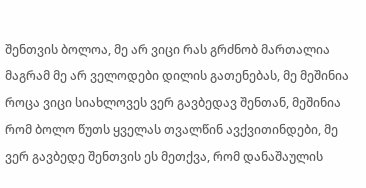შენთვის ბოლოა, მე არ ვიცი რას გრძნობ მართალია მაგრამ მე არ ველოდები დილის გათენებას, მე მეშინია როცა ვიცი სიახლოვეს ვერ გავბედავ შენთან, მეშინია რომ ბოლო წუთს ყველას თვალწინ ავქვითინდები, მე ვერ გავბედე შენთვის ეს მეთქვა, რომ დანაშაულის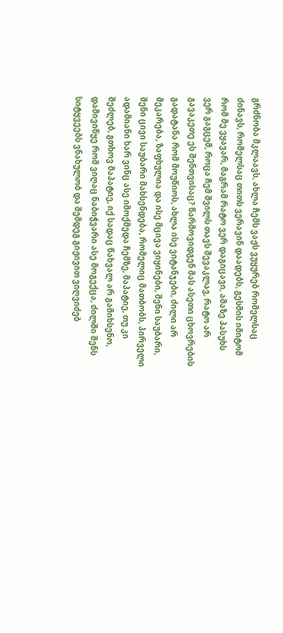გრძნობა მკლაავს, ახლა ჩემს ვაჟს ვუყურებ რომელსაც ძინავს, რომელსაც თითს ვერავინ დაადებს, გესმის იმიტომ რომ მე ვყავარ, მაგრამ რატო ვერ დაგიცავი, ამაზე პასუხს ვერ გაგცემ, როცა ჩემ შვილს თავს შევაკლავ, რატო არ გავაკეთე ეს შენთვისაც? წარმოვიდგენ მას ასეთი ცხოვრების გადატანა რომ მოუწიოს, ახლა ისე ვიტანჯები, ძილი არ მეკარება, ზაფხულია და ისე მცივა ვიყინები, შენი საუბარი, შენი ცივი საუბარი მახსენდება, რომელიც მათბობს, პირველი ადამიანი ხარ ვინც ასე იმოქმედა ჩემზე, მაპატიე, თუ კი შეძლებ, გთხოვ მაპატიე, იქ სადაც წახვალ არ გამიხსენო, დამივიწყე რომ ვიღაც ნაბიჭვარი ასე მოგექცა, ძილში შენს სიტყვეებს ვნახულობ და შემდეგ გიჟივით ვიღვიძებ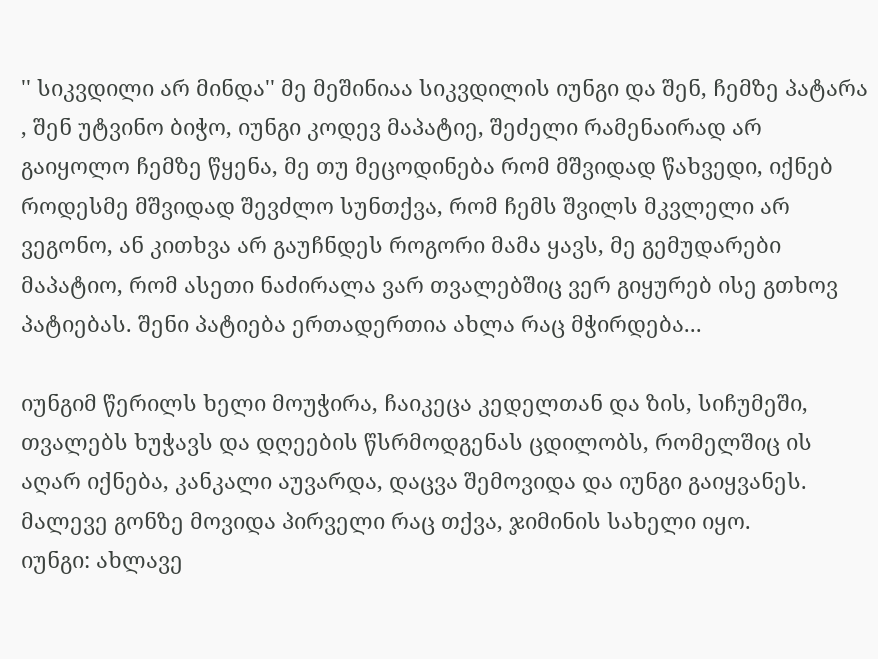'' სიკვდილი არ მინდა'' მე მეშინიაა სიკვდილის იუნგი და შენ, ჩემზე პატარა , შენ უტვინო ბიჭო, იუნგი კოდევ მაპატიე, შეძელი რამენაირად არ გაიყოლო ჩემზე წყენა, მე თუ მეცოდინება რომ მშვიდად წახვედი, იქნებ როდესმე მშვიდად შევძლო სუნთქვა, რომ ჩემს შვილს მკვლელი არ ვეგონო, ან კითხვა არ გაუჩნდეს როგორი მამა ყავს, მე გემუდარები მაპატიო, რომ ასეთი ნაძირალა ვარ თვალებშიც ვერ გიყურებ ისე გთხოვ პატიებას. შენი პატიება ერთადერთია ახლა რაც მჭირდება...

იუნგიმ წერილს ხელი მოუჭირა, ჩაიკეცა კედელთან და ზის, სიჩუმეში, თვალებს ხუჭავს და დღეების წსრმოდგენას ცდილობს, რომელშიც ის აღარ იქნება, კანკალი აუვარდა, დაცვა შემოვიდა და იუნგი გაიყვანეს.
მალევე გონზე მოვიდა პირველი რაც თქვა, ჯიმინის სახელი იყო.
იუნგი: ახლავე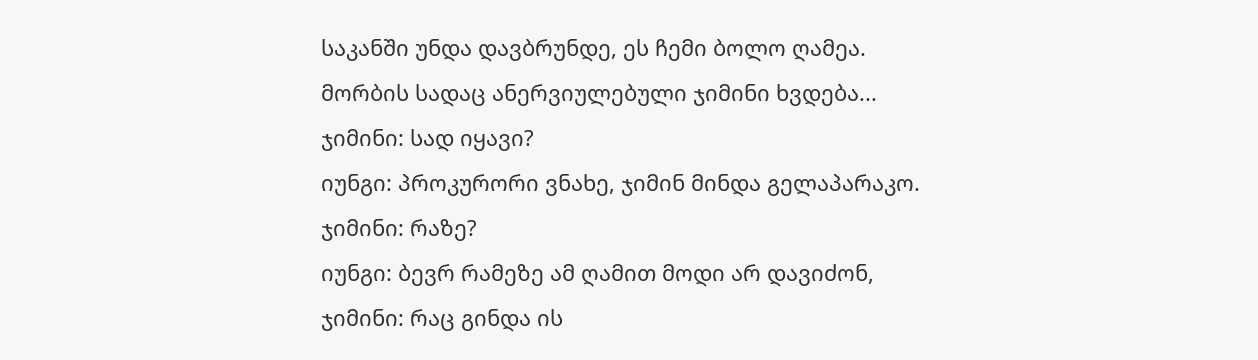საკანში უნდა დავბრუნდე, ეს ჩემი ბოლო ღამეა.
მორბის სადაც ანერვიულებული ჯიმინი ხვდება...
ჯიმინი: სად იყავი?
იუნგი: პროკურორი ვნახე, ჯიმინ მინდა გელაპარაკო.
ჯიმინი: რაზე?
იუნგი: ბევრ რამეზე ამ ღამით მოდი არ დავიძონ,
ჯიმინი: რაც გინდა ის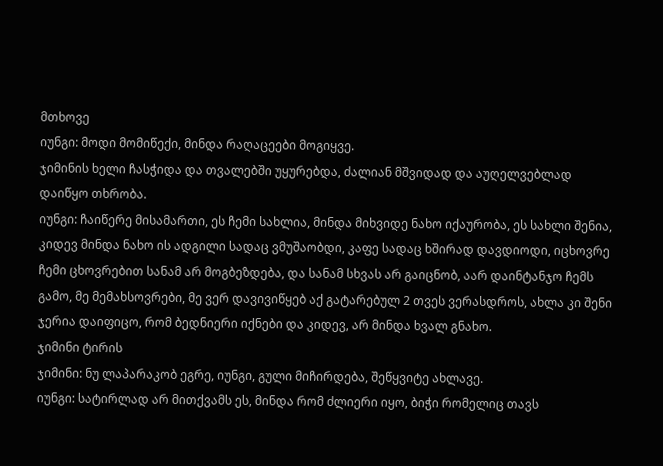მთხოვე
იუნგი: მოდი მომიწექი, მინდა რაღაცეები მოგიყვე.
ჯიმინის ხელი ჩასჭიდა და თვალებში უყურებდა, ძალიან მშვიდად და აუღელვებლად დაიწყო თხრობა.
იუნგი: ჩაიწერე მისამართი, ეს ჩემი სახლია, მინდა მიხვიდე ნახო იქაურობა, ეს სახლი შენია, კიდევ მინდა ნახო ის ადგილი სადაც ვმუშაობდი, კაფე სადაც ხშირად დავდიოდი, იცხოვრე ჩემი ცხოვრებით სანამ არ მოგბეზდება, და სანამ სხვას არ გაიცნობ, აარ დაინტანჯო ჩემს გამო, მე მემახსოვრები, მე ვერ დავივიწყებ აქ გატარებულ 2 თვეს ვერასდროს, ახლა კი შენი ჯერია დაიფიცო, რომ ბედნიერი იქნები და კიდევ, არ მინდა ხვალ გნახო.
ჯიმინი ტირის
ჯიმინი: ნუ ლაპარაკობ ეგრე, იუნგი, გული მიჩირდება, შეწყვიტე ახლავე.
იუნგი: სატირლად არ მითქვამს ეს, მინდა რომ ძლიერი იყო, ბიჭი რომელიც თავს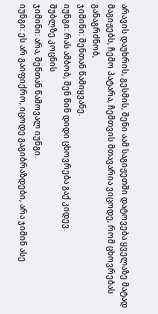არავის დაუხრის, გესმის, შენი აამ საგიჟეთში დატოვება ყველაზე მატად მაგიჟებს, ჩემო პატარა, ჩემთვის მთავარია ვიცოდე, რომ ცხოვრებას განაგრძნობ,
ჯიმინი: შენთან წამიყვანე.
იუნგი: რას ამბობ, შენ წინ დიდი ცხოვრება გაქ კიდევ.
შუბლზე კოცნის
ჯიმინი: არა, შენთან წამოვალ იუნგი.
იუნგი: ეს არ გაიფიქრო, იცოდე გაგიბრაზდები, არა ჯიმინ ასე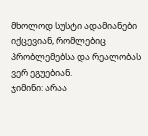მხოლოდ სუსტი ადამიანები იქცევიან, რომლებიც პრობლემებსა და რეალობას ვერ ეგუებიან.
ჯიმინი: არაა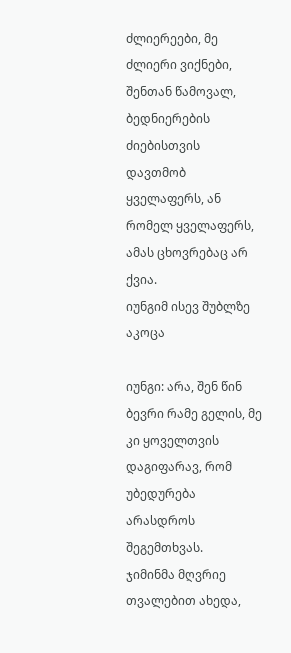ძლიერეები, მე ძლიერი ვიქნები, შენთან წამოვალ, ბედნიერების ძიებისთვის დავთმობ ყველაფერს, ან რომელ ყველაფერს, ამას ცხოვრებაც არ ქვია.
იუნგიმ ისევ შუბლზე აკოცა

იუნგი: არა, შენ წინ ბევრი რამე გელის, მე კი ყოველთვის დაგიფარავ, რომ უბედურება არასდროს შეგემთხვას.
ჯიმინმა მღვრიე თვალებით ახედა,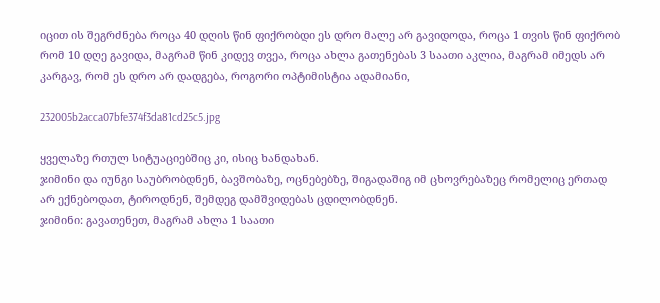იცით ის შეგრძნება როცა 40 დღის წინ ფიქრობდი ეს დრო მალე არ გავიდოდა, როცა 1 თვის წინ ფიქრობ რომ 10 დღე გავიდა, მაგრამ წინ კიდევ თვეა, როცა ახლა გათენებას 3 საათი აკლია, მაგრამ იმედს არ კარგავ, რომ ეს დრო არ დადგება, როგორი ოპტიმისტია ადამიანი,

232005b2acca07bfe374f3da81cd25c5.jpg

ყველაზე რთულ სიტუაციებშიც კი, ისიც ხანდახან.
ჯიმინი და იუნგი საუბრობდნენ, ბავშობაზე, ოცნებებზე, შიგადაშიგ იმ ცხოვრებაზეც რომელიც ერთად არ ექნებოდათ, ტიროდნენ, შემდეგ დამშვიდებას ცდილობდნენ.
ჯიმინი: გავათენეთ, მაგრამ ახლა 1 საათი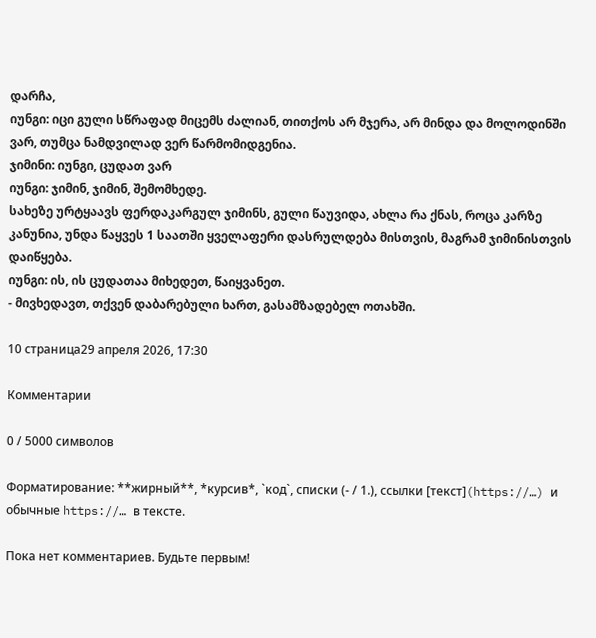დარჩა,
იუნგი: იცი გული სწრაფად მიცემს ძალიან, თითქოს არ მჯერა, არ მინდა და მოლოდინში ვარ, თუმცა ნამდვილად ვერ წარმომიდგენია.
ჯიმინი: იუნგი, ცუდათ ვარ
იუნგი: ჯიმინ, ჯიმინ, შემომხედე.
სახეზე ურტყაავს ფერდაკარგულ ჯიმინს, გული წაუვიდა, ახლა რა ქნას, როცა კარზე კანუნია, უნდა წაყვეს 1 საათში ყველაფერი დასრულდება მისთვის, მაგრამ ჯიმინისთვის დაიწყება.
იუნგი: ის, ის ცუდათაა მიხედეთ, წაიყვანეთ.
- მივხედავთ, თქვენ დაბარებული ხართ, გასამზადებელ ოთახში.

10 страница29 апреля 2026, 17:30

Комментарии

0 / 5000 символов

Форматирование: **жирный**, *курсив*, `код`, списки (- / 1.), ссылки [текст](https://…) и обычные https://… в тексте.

Пока нет комментариев. Будьте первым!